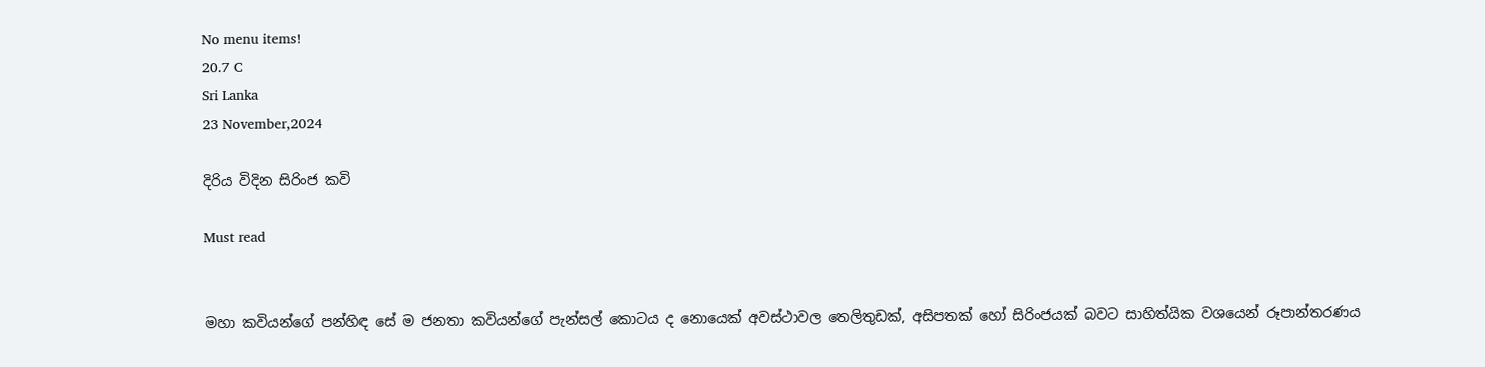No menu items!
20.7 C
Sri Lanka
23 November,2024

දිරිය විදින සිරිංජ කවි

Must read


මහා කවියන්ගේ පන්හිඳ සේ ම ජනතා කවියන්ගේ පැන්සල් කොටය ද නොයෙක් අවස්ථාවල තෙලිතුඩක්, අසිපතක් හෝ සිරිංජයක් බවට සාහිත්යික වශයෙන් රූපාන්තරණය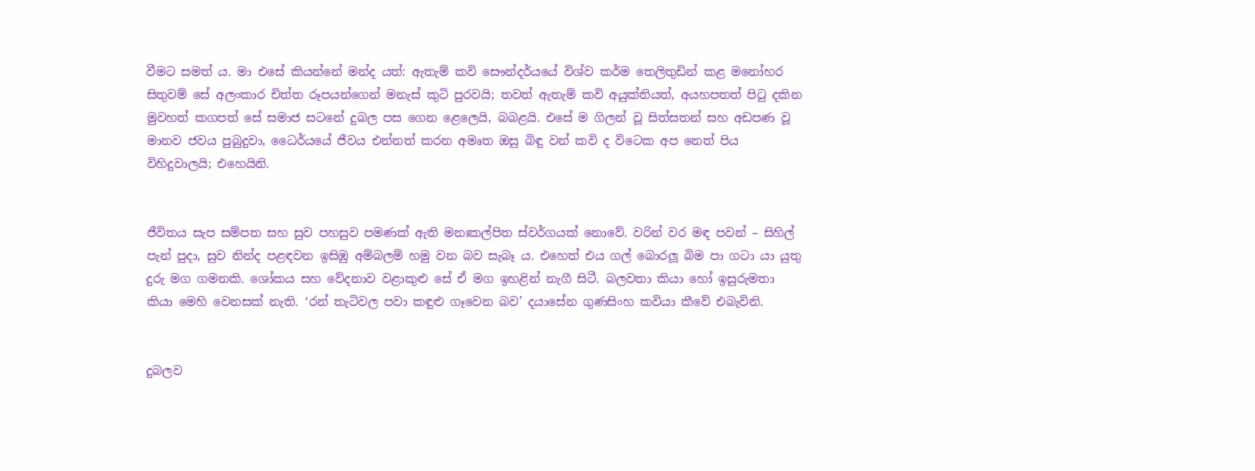වීමට සමත් ය. මා එසේ කියන්නේ මන්ද යත්: ඇතැම් කවි සෞන්දර්යයේ විශ්ව කර්ම තෙලිතුඩින් කළ මනෝහර සිතුවම් සේ අලංකාර චිත්ත රූපයන්ගෙන් මනැස් කුටි පුරවයි; තවත් ඇතැම් කවි අයුක්තියත්, අයහපතත් පිටු දකින මුවහත් කගපත් සේ සමාජ සටනේ දුබල පස ගෙන ළෙලෙයි, බබළයි. එසේ ම ගිලන් වූ සිත්සතන් සහ අඩපණ වූ මානව ජවය පුබුදුවා, ධෛර්යයේ ජීවය එන්නත් කරන අමෘත ඔසු බිඳු වන් කවි ද විටෙක අප නෙත් පිය විහිදුවාලයි; එහෙයිනි.


ජීවිතය සැප සම්පත සහ සුව පහසුව පමණක් ඇති මනඃකල්පිත ස්වර්ගයක් නොවේ. වරින් වර මඳ පවන් – සිහිල් පැන් පුදා, සුව නින්ද පළඳවන ඉසිඹු අම්බලම් හමු වන බව සැබෑ ය. එහෙත් එය ගල් බොරලූ බිම පා ගටා යා යුතු දුරු මග ගමනකි. ශෝකය සහ වේදනාව වළාකුළු සේ ඒ මග ඉහළින් නැගී සිටී. බලවතා කියා හෝ ඉසුරුමතා කියා මෙහි වෙනසක් නැති. ‘රන් තැටිවල පවා කඳුළු ගෑවෙන බව’ දයාසේන ගුණසිංහ කවියා කීවේ එබැවිනි.


දුබලව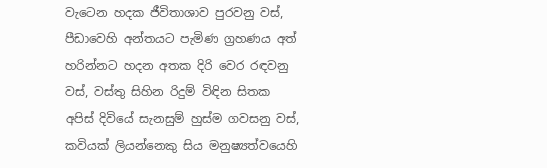වැටෙන හදක ජීවිතාශාව පුරවනු වස්, පීඩාවෙහි අන්තයට පැමිණ ග්‍රහණය අත් හරින්නට හදන අතක දිරි වෙර රඳවනු වස්, වස්තු සිහින රිදුම් විඳින සිතක අපිස් දිවියේ සැනසුම් හුස්ම ගවසනු වස්, කවියක් ලියන්නෙකු සිය මනුෂ්‍යත්වයෙහි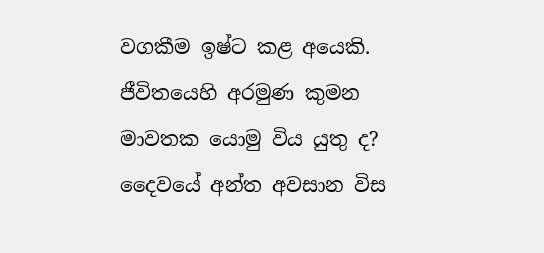වගකීම ඉෂ්ට කළ අයෙකි. ජීවිතයෙහි අරමුණ කුමන මාවතක යොමු විය යුතු ද? දෛවයේ අන්ත අවසාන විස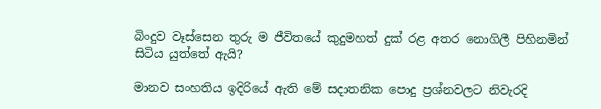බිංදුව වෑස්සෙන තුරු ම ජීවිතයේ කුදුමහත් දුක් රළ අතර නොගිලී පිහිනමින් සිටිය යුත්තේ ඇයි?

මානව සංහතිය ඉදිරියේ ඇති මේ සදාතනික පොදු ප්‍රශ්නවලට නිවැරදි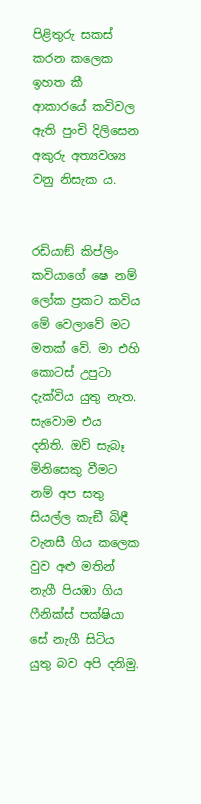පිළිතුරු සකස් කරන කලෙක ඉහත කී ආකාරයේ කවිවල ඇති පුංචි දිලිසෙන අකුරු අත්‍යවශ්‍ය වනු නිසැක ය.


රඩියාඞ් කිප්ලිං කවියාගේ ෂෙ නම් ලෝක ප්‍රකට කවිය මේ වෙලාවේ මට මතක් වේ. මා එහි කොටස් උපුටා දැක්විය යුතු නැත. සැවොම එය දනිති. ඔව් සැබෑ මිනිසෙකු වීමට නම් අප සතු සියල්ල කැඞී බිඳී වැනසී ගිය කලෙක වුව අළු මතින් නැගී පියඹා ගිය ෆීනික්ස් පක්ෂියා සේ නැගී සිටිය යුතු බව අපි දනිමු.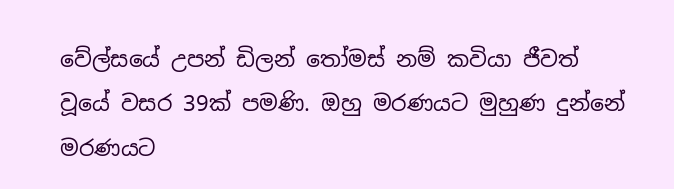වේල්සයේ උපන් ඩිලන් තෝමස් නම් කවියා ජීවත් වූයේ වසර 39ක් පමණි. ඔහු මරණයට මුහුණ දුන්නේ මරණයට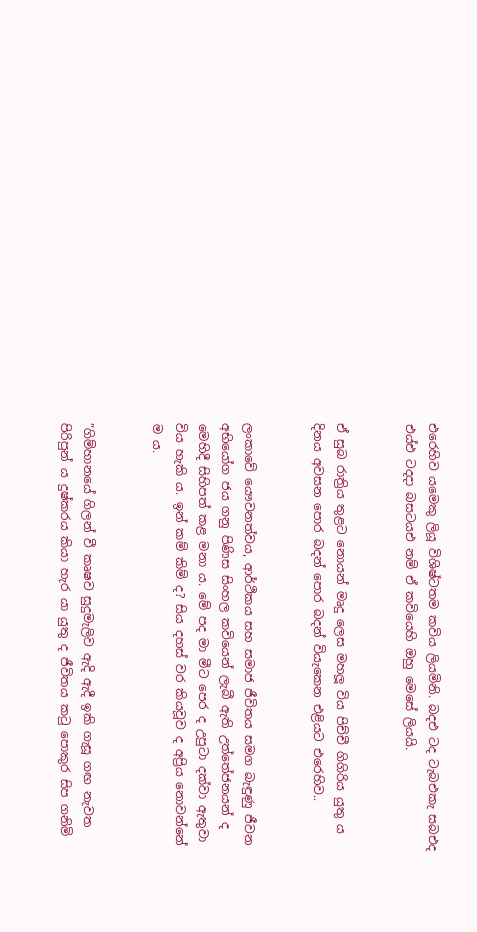එරෙහිව යමෙකු ලියූ විශිෂ්ටතම කවිය ලියමිනි. බදඑ ටද ටැබඑකැ සබඑද එය්එ ටදදා බසටයඑ නම් ඒ කවියෙහි ඔහු මෙසේ ලියයි.


ඒ සුබ රාත්‍රිය තුළට නොයන් මෘදු ලෙස මහලූ විය පිච්චී ගිගිරිය යුතු ය දිනය අවසන පොර බදන් පොර බදන් වියැකෙන එළියට එරෙහිව..


ලංකාවේ යෞවනත්වය, ආර්ථිකය සහ සමාජ ජීවිතය සමග බැඳුණු ජීවන අභියෝග ජය ගනු පිණිස සිංහල කවියෙන් ලැබී ඇති උත්තේජනයන් ද මෙහිදී සිහිපත් කළ මනා ය. මේ පද මා මීට පෙර ද උපුටා දක්වා ඇතුවා විය හැකි ය. ඉන් කම් කිම් ද? සිය දහස් වර කියවූව ද අප්‍රිය නොවන්නේ ම ය.


”ගිම්හානයේ ගිලන් වී කෘෂව සුදුමැලිව ඇදි ඇදී ඉකි ගැසූ ගඟ නැවත පිරිපුන් ය දුෂ්කරය කියා හැර යා යුතු ද ජීවිතය කටු පොකුර සිප ගනිමි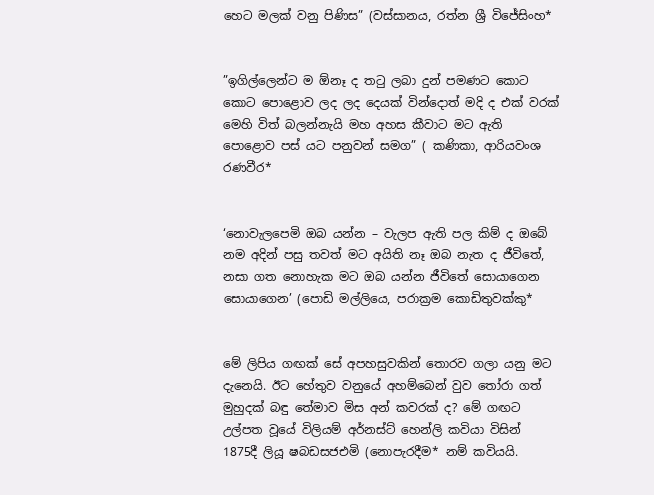හෙට මලක් වනු පිණිස” (වස්සානය, රත්න ශ්‍රී විජේසිංහ*


”ඉගිල්ලෙන්ට ම ඕනෑ ද තටු ලබා දුන් පමණට කොට කොට පොළොව ලද ලද දෙයක් වින්දොත් මදි ද එක් වරක් මෙහි විත් බලන්නැයි මහ අහස කීවාට මට ඇති පොළොව පස් යට පනුවන් සමග” ( කණිකා, ආරියවංශ රණවීර*


‘නොවැලපෙමි ඔබ යන්න – වැලප ඇති පල කිම් ද ඔබේ නම අදින් පසු තවත් මට අයිති නෑ ඔබ නැත ද ජීවිතේ, නසා ගත නොහැක මට ඔබ යන්න ජීවිතේ සොයාගෙන සොයාගෙන’ (පොඩි මල්ලියෙ, පරාක්‍රම කොඩිතුවක්කු*


මේ ලිපිය ගඟක් සේ අපහසුවකින් තොරව ගලා යනු මට දැනෙයි. ඊට හේතුව වනුයේ අහම්බෙන් වුව තෝරා ගත් මුහුදක් බඳු තේමාව මිස අන් කවරක් ද? මේ ගඟට උල්පත වූයේ විලියම් අර්නස්ට් හෙන්ලි කවියා විසින් 1875දී ලියූ ෂබඩසජඑමි (නොපැරදීම* නම් කවියයි.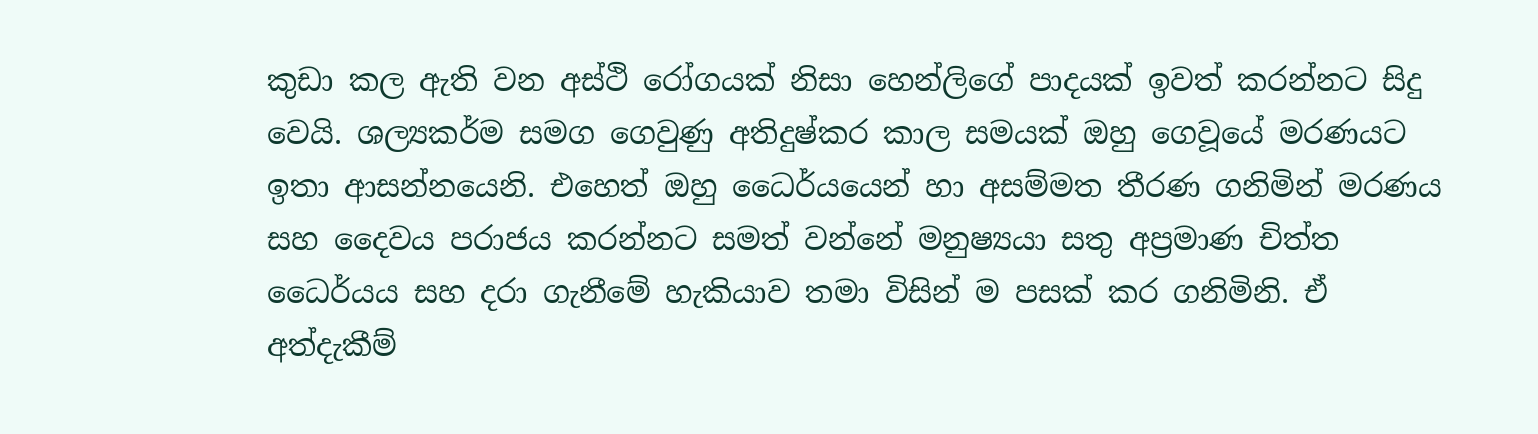කුඩා කල ඇති වන අස්ථි රෝගයක් නිසා හෙන්ලිගේ පාදයක් ඉවත් කරන්නට සිදු වෙයි. ශල්‍යකර්ම සමග ගෙවුණු අතිදුෂ්කර කාල සමයක් ඔහු ගෙවූයේ මරණයට ඉතා ආසන්නයෙනි. එහෙත් ඔහු ධෛර්යයෙන් හා අසම්මත තීරණ ගනිමින් මරණය සහ දෛවය පරාජය කරන්නට සමත් වන්නේ මනුෂ්‍යයා සතු අප්‍රමාණ චිත්ත ධෛර්යය සහ දරා ගැනීමේ හැකියාව තමා විසින් ම පසක් කර ගනිමිනි. ඒ අත්දැකීම්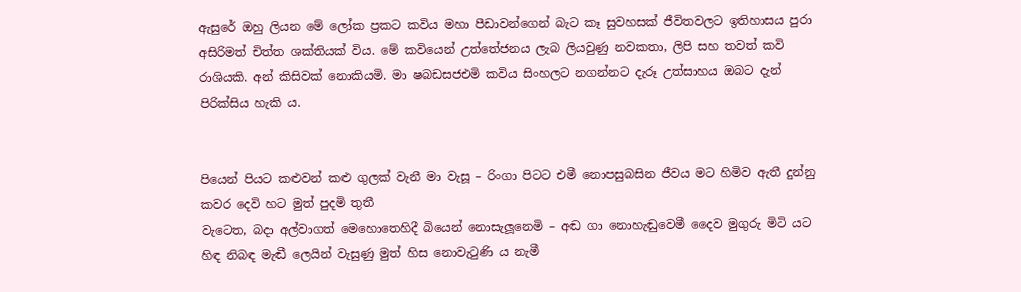ඇසුරේ ඔහු ලියන මේ ලෝක ප්‍රකට කවිය මහා පීඩාවන්ගෙන් බැට කෑ සුවහසක් ජීවිතවලට ඉතිහාසය පුරා අසිරිමත් චිත්ත ශක්තියක් විය. මේ කවියෙන් උත්තේජනය ලැබ ලියවුණු නවකතා, ලිපි සහ තවත් කවි රාශියකි. අන් කිසිවක් නොකියමි. මා ෂබඩසජඑමි කවිය සිංහලට නගන්නට දැරූ උත්සාහය ඔබට දැන් පිරික්සිය හැකි ය.


පියෙන් පියට කළුවන් කළු ගුලක් වැනී මා වැසූ – රිංගා පිටට එමී නොපසුබසින ජීවය මට හිමිව ඇතී දුන්නු කවර දෙවි හට මුත් පුදමි තුතී
වැටෙත, බදා අල්වාගත් මෙහොතෙහිදී බියෙන් නොසැලූනෙමි – අඬ ගා නොහැඬුවෙමී දෛව මුගුරු මිටි යට හිඳ නිබඳ මැඬී ලෙයින් වැසුණු මුත් හිස නොවැටුණි ය නැමී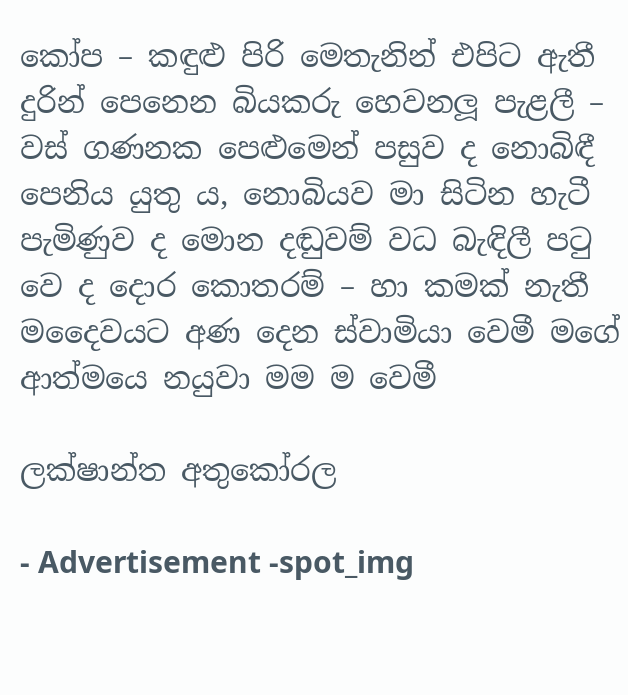කෝප – කඳුළු පිරි මෙතැනින් එපිට ඇතී දුරින් පෙනෙන බියකරු හෙවනලූ පැළලී – වස් ගණනක පෙළුමෙන් පසුව ද නොබිඳී පෙනිය යුතු ය, නොබියව මා සිටින හැටී
පැමිණුව ද මොන දඬුවම් වධ බැඳිලී පටු වෙ ද දොර කොතරම් – හා කමක් නැතී මදෛවයට අණ දෙන ස්වාමියා වෙමී මගේ ආත්මයෙ නයුවා මම ම වෙමී

ලක්ෂාන්ත අතුකෝරල

- Advertisement -spot_img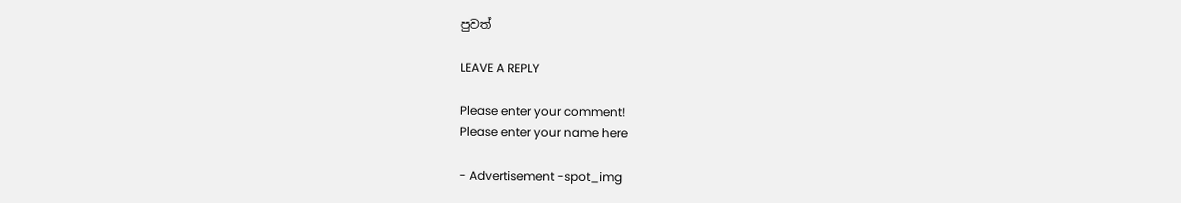පුවත්

LEAVE A REPLY

Please enter your comment!
Please enter your name here

- Advertisement -spot_img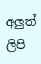අලුත් ලිපි